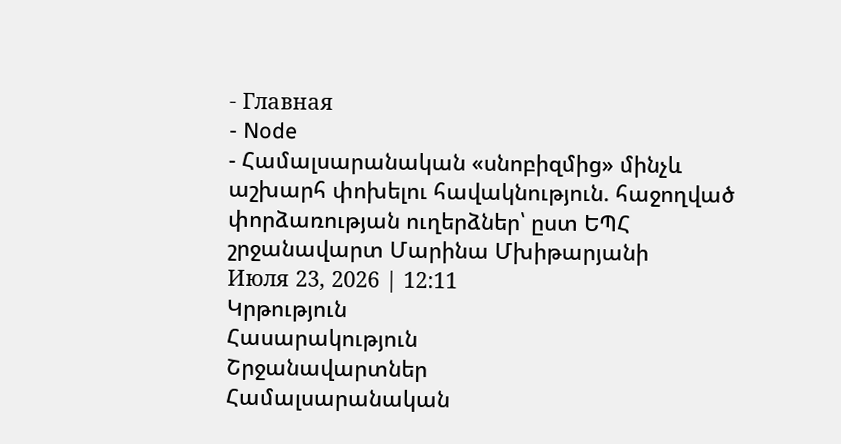- Главная
- Node
- Համալսարանական «սնոբիզմից» մինչև աշխարհ փոխելու հավակնություն. հաջողված փորձառության ուղերձներ՝ ըստ ԵՊՀ շրջանավարտ Մարինա Մխիթարյանի
Июля 23, 2026 | 12:11
Կրթություն
Հասարակություն
Շրջանավարտներ
Համալսարանական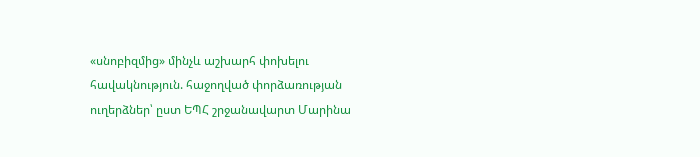«սնոբիզմից» մինչև աշխարհ փոխելու հավակնություն. հաջողված փորձառության ուղերձներ՝ ըստ ԵՊՀ շրջանավարտ Մարինա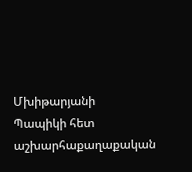Մխիթարյանի
Պապիկի հետ աշխարհաքաղաքական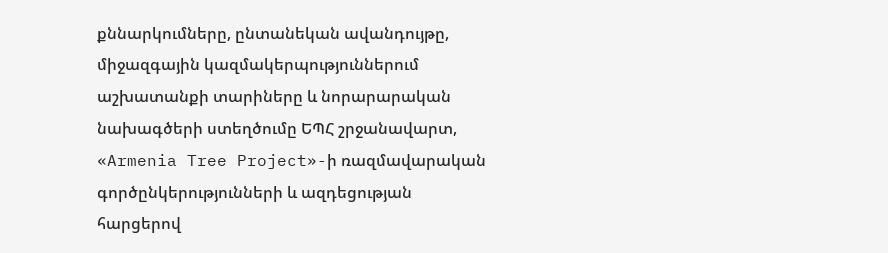քննարկումները, ընտանեկան ավանդույթը, միջազգային կազմակերպություններում աշխատանքի տարիները և նորարարական նախագծերի ստեղծումը ԵՊՀ շրջանավարտ, «Armenia Tree Project»-ի ռազմավարական գործընկերությունների և ազդեցության հարցերով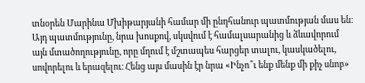տնօրեն Մարինա Մխիթարյանի համար մի ընդհանուր պատմության մաս են։ Այդ պատմությունը, նրա խոսքով, սկսվում է համալսարանից և ձևավորում այն մտածողությունը, որը մղում է մշտապես հարցեր տալու, կասկածելու, սովորելու և երազելու։ Հենց այս մասին էր նրա «Ինչո՞ւ ենք մենք մի քիչ սնոբ»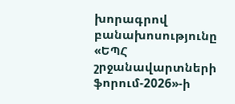խորագրով բանախոսությունը «ԵՊՀ շրջանավարտների ֆորում-2026»-ի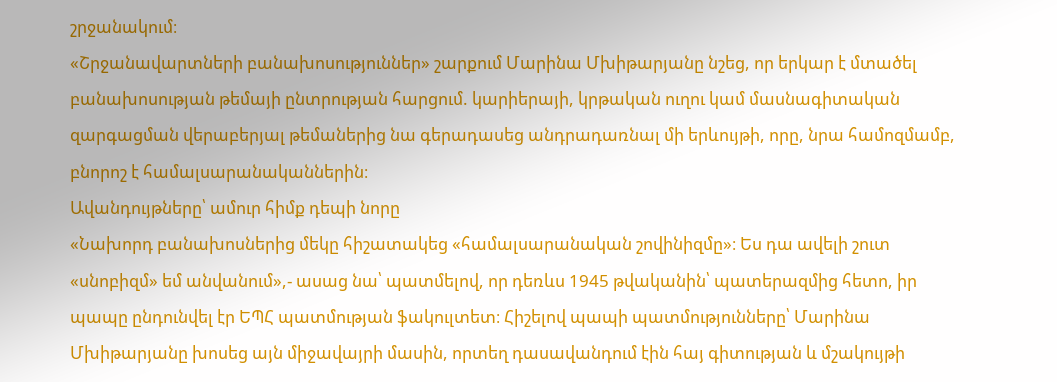շրջանակում։
«Շրջանավարտների բանախոսություններ» շարքում Մարինա Մխիթարյանը նշեց, որ երկար է մտածել բանախոսության թեմայի ընտրության հարցում. կարիերայի, կրթական ուղու կամ մասնագիտական զարգացման վերաբերյալ թեմաներից նա գերադասեց անդրադառնալ մի երևույթի, որը, նրա համոզմամբ, բնորոշ է համալսարանականներին։
Ավանդույթները՝ ամուր հիմք դեպի նորը
«Նախորդ բանախոսներից մեկը հիշատակեց «համալսարանական շովինիզմը»։ Ես դա ավելի շուտ «սնոբիզմ» եմ անվանում»,- ասաց նա՝ պատմելով, որ դեռևս 1945 թվականին՝ պատերազմից հետո, իր պապը ընդունվել էր ԵՊՀ պատմության ֆակուլտետ։ Հիշելով պապի պատմությունները՝ Մարինա Մխիթարյանը խոսեց այն միջավայրի մասին, որտեղ դասավանդում էին հայ գիտության և մշակույթի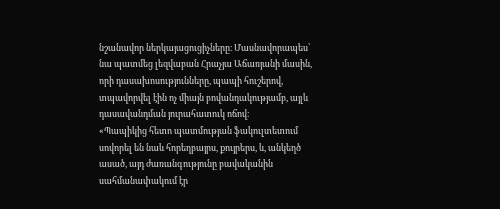նշանավոր ներկայացուցիչները։ Մասնավորապես՝ նա պատմեց լեզվաբան Հրաչյա Աճառյանի մասին, որի դասախոսությունները, պապի հուշերով, տպավորվել էին ոչ միայն բովանդակությամբ, այլև դասավանդման յուրահատուկ ոճով։
«Պապիկից հետո պատմության ֆակուլտետում սովորել են նաև հորեղբայրս, քույրերս, և, անկեղծ ասած, այդ ժառանգությունը բավականին սահմանափակում էր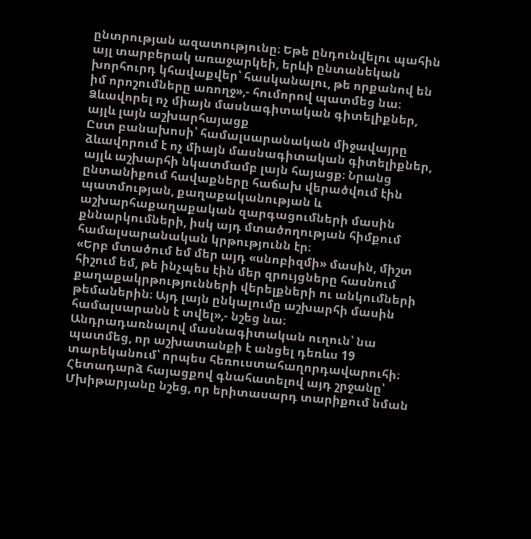ընտրության ազատությունը։ Եթե ընդունվելու պահին այլ տարբերակ առաջարկեի, երևի ընտանեկան խորհուրդ կհավաքվեր՝ հասկանալու, թե որքանով են իմ որոշումները առողջ»,- հումորով պատմեց նա։
Ձևավորել ոչ միայն մասնագիտական գիտելիքներ, այլև լայն աշխարհայացք
Ըստ բանախոսի՝ համալսարանական միջավայրը ձևավորում է ոչ միայն մասնագիտական գիտելիքներ, այլև աշխարհի նկատմամբ լայն հայացք։ Նրանց ընտանիքում հավաքները հաճախ վերածվում էին պատմության, քաղաքականության և աշխարհաքաղաքական զարգացումների մասին քննարկումների, իսկ այդ մտածողության հիմքում համալսարանական կրթությունն էր։
«Երբ մտածում եմ մեր այդ «սնոբիզմի» մասին, միշտ հիշում եմ, թե ինչպես էին մեր զրույցները հասնում քաղաքակրթությունների վերելքների ու անկումների թեմաներին։ Այդ լայն ընկալումը աշխարհի մասին համալսարանն է տվել»,- նշեց նա։
Անդրադառնալով մասնագիտական ուղուն՝ նա պատմեց, որ աշխատանքի է անցել դեռևս 19 տարեկանում՝ որպես հեռուստահաղորդավարուհի։ Հետադարձ հայացքով գնահատելով այդ շրջանը՝ Մխիթարյանը նշեց, որ երիտասարդ տարիքում նման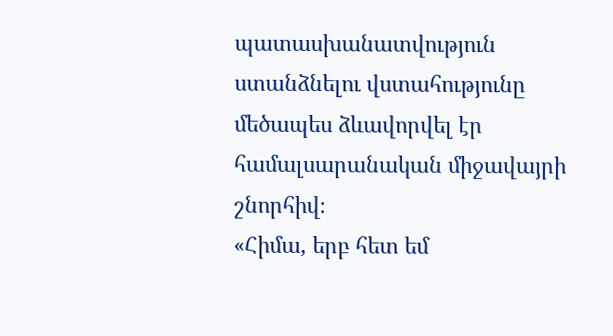պատասխանատվություն ստանձնելու վստահությունը մեծապես ձևավորվել էր համալսարանական միջավայրի շնորհիվ։
«Հիմա, երբ հետ եմ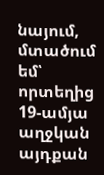նայում, մտածում եմ՝ որտեղից 19-ամյա աղջկան այդքան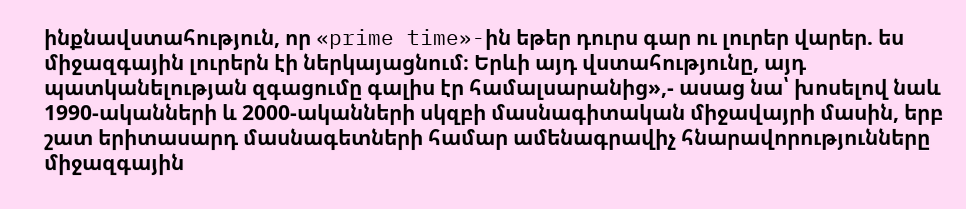ինքնավստահություն, որ «prime time»-ին եթեր դուրս գար ու լուրեր վարեր. ես միջազգային լուրերն էի ներկայացնում։ Երևի այդ վստահությունը, այդ պատկանելության զգացումը գալիս էր համալսարանից»,- ասաց նա՝ խոսելով նաև 1990-ականների և 2000-ականների սկզբի մասնագիտական միջավայրի մասին, երբ շատ երիտասարդ մասնագետների համար ամենագրավիչ հնարավորությունները միջազգային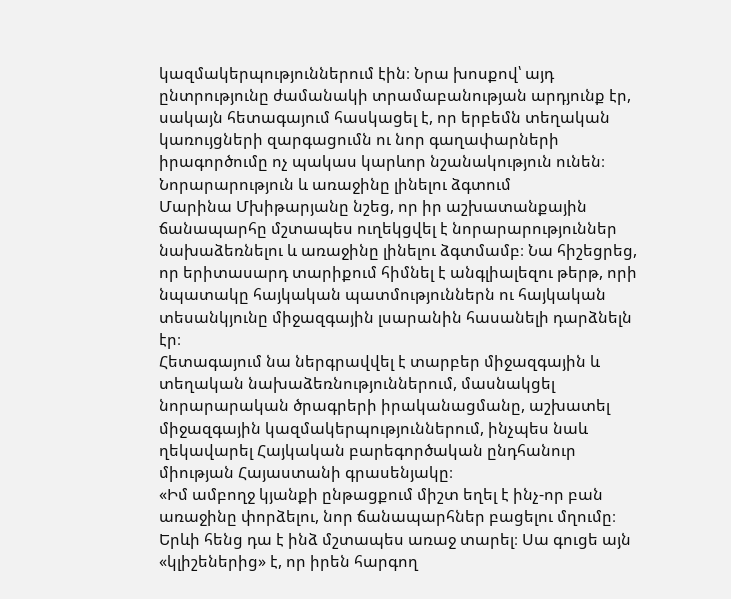կազմակերպություններում էին։ Նրա խոսքով՝ այդ ընտրությունը ժամանակի տրամաբանության արդյունք էր, սակայն հետագայում հասկացել է, որ երբեմն տեղական կառույցների զարգացումն ու նոր գաղափարների իրագործումը ոչ պակաս կարևոր նշանակություն ունեն։
Նորարարություն և առաջինը լինելու ձգտում
Մարինա Մխիթարյանը նշեց, որ իր աշխատանքային ճանապարհը մշտապես ուղեկցվել է նորարարություններ նախաձեռնելու և առաջինը լինելու ձգտմամբ։ Նա հիշեցրեց, որ երիտասարդ տարիքում հիմնել է անգլիալեզու թերթ, որի նպատակը հայկական պատմություններն ու հայկական տեսանկյունը միջազգային լսարանին հասանելի դարձնելն էր։
Հետագայում նա ներգրավվել է տարբեր միջազգային և տեղական նախաձեռնություններում, մասնակցել նորարարական ծրագրերի իրականացմանը, աշխատել միջազգային կազմակերպություններում, ինչպես նաև ղեկավարել Հայկական բարեգործական ընդհանուր միության Հայաստանի գրասենյակը։
«Իմ ամբողջ կյանքի ընթացքում միշտ եղել է ինչ-որ բան առաջինը փորձելու, նոր ճանապարհներ բացելու մղումը։ Երևի հենց դա է ինձ մշտապես առաջ տարել։ Սա գուցե այն «կլիշեներից» է, որ իրեն հարգող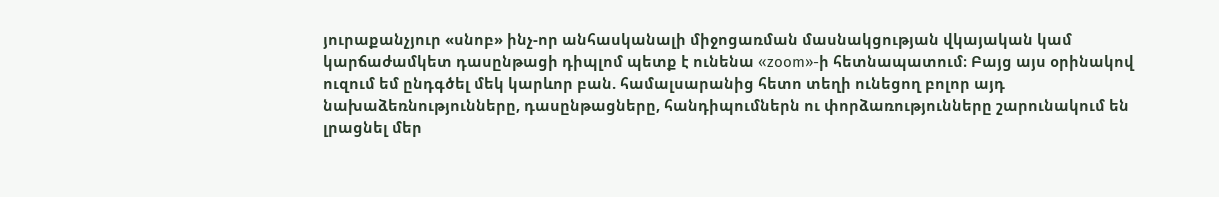յուրաքանչյուր «սնոբ» ինչ-որ անհասկանալի միջոցառման մասնակցության վկայական կամ կարճաժամկետ դասընթացի դիպլոմ պետք է ունենա «zoom»-ի հետնապատում։ Բայց այս օրինակով ուզում եմ ընդգծել մեկ կարևոր բան. համալսարանից հետո տեղի ունեցող բոլոր այդ նախաձեռնությունները, դասընթացները, հանդիպումներն ու փորձառությունները շարունակում են լրացնել մեր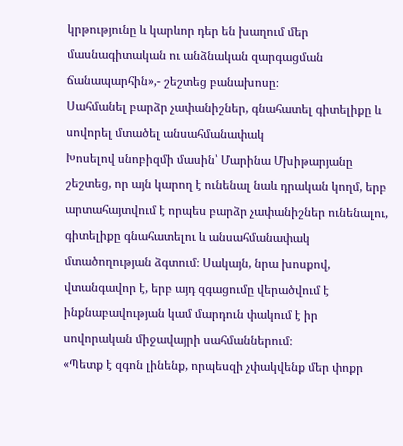կրթությունը և կարևոր դեր են խաղում մեր մասնագիտական ու անձնական զարգացման ճանապարհին»,- շեշտեց բանախոսը։
Սահմանել բարձր չափանիշներ, գնահատել գիտելիքը և սովորել մտածել անսահմանափակ
Խոսելով սնոբիզմի մասին՝ Մարինա Մխիթարյանը շեշտեց, որ այն կարող է ունենալ նաև դրական կողմ, երբ արտահայտվում է որպես բարձր չափանիշներ ունենալու, գիտելիքը գնահատելու և անսահմանափակ մտածողության ձգտում։ Սակայն, նրա խոսքով, վտանգավոր է, երբ այդ զգացումը վերածվում է ինքնաբավության կամ մարդուն փակում է իր սովորական միջավայրի սահմաններում։
«Պետք է զգոն լինենք, որպեսզի չփակվենք մեր փոքր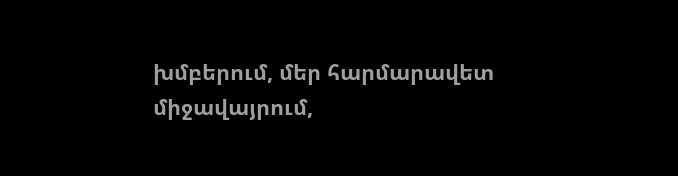խմբերում, մեր հարմարավետ միջավայրում,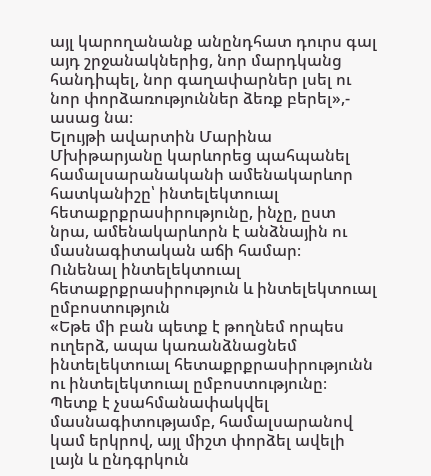այլ կարողանանք անընդհատ դուրս գալ այդ շրջանակներից, նոր մարդկանց հանդիպել, նոր գաղափարներ լսել ու նոր փորձառություններ ձեռք բերել»,- ասաց նա։
Ելույթի ավարտին Մարինա Մխիթարյանը կարևորեց պահպանել համալսարանականի ամենակարևոր հատկանիշը՝ ինտելեկտուալ հետաքրքրասիրությունը, ինչը, ըստ նրա, ամենակարևորն է անձնային ու մասնագիտական աճի համար։
Ունենալ ինտելեկտուալ հետաքրքրասիրություն և ինտելեկտուալ ըմբոստություն
«Եթե մի բան պետք է թողնեմ որպես ուղերձ, ապա կառանձնացնեմ ինտելեկտուալ հետաքրքրասիրությունն ու ինտելեկտուալ ըմբոստությունը։ Պետք է չսահմանափակվել մասնագիտությամբ, համալսարանով կամ երկրով, այլ միշտ փորձել ավելի լայն և ընդգրկուն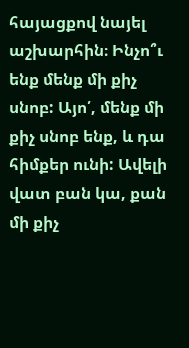հայացքով նայել աշխարհին։ Ինչո՞ւ ենք մենք մի քիչ սնոբ: Այո՛, մենք մի քիչ սնոբ ենք, և դա հիմքեր ունի: Ավելի վատ բան կա, քան մի քիչ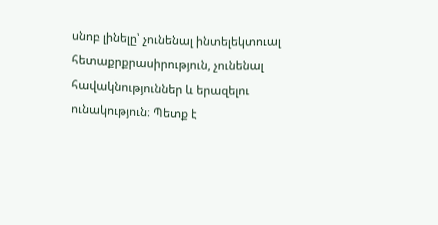սնոբ լինելը՝ չունենալ ինտելեկտուալ հետաքրքրասիրություն, չունենալ հավակնություններ և երազելու ունակություն։ Պետք է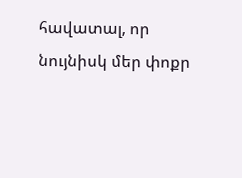հավատալ, որ նույնիսկ մեր փոքր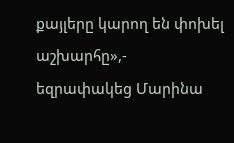քայլերը կարող են փոխել աշխարհը»,- եզրափակեց Մարինա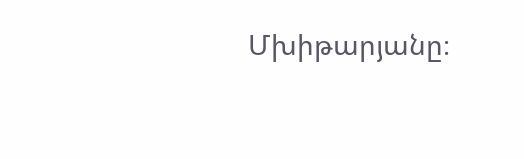Մխիթարյանը։